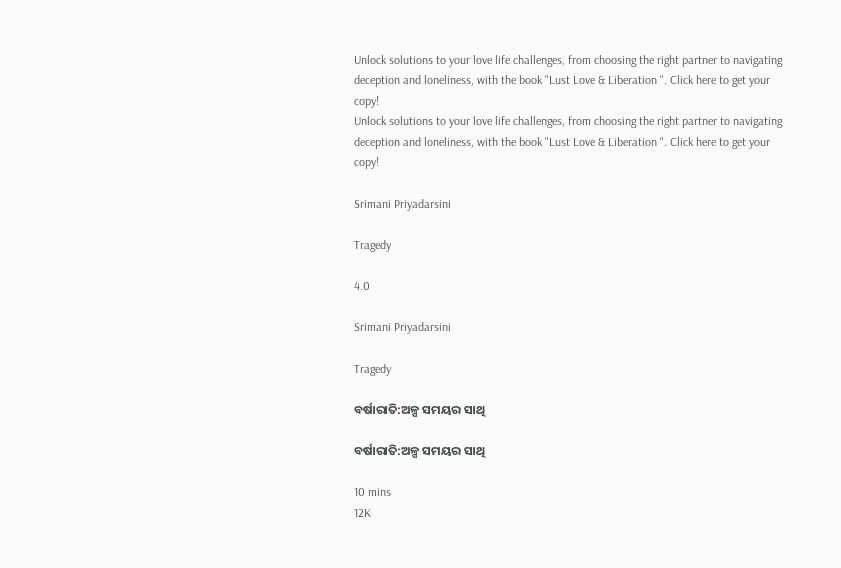Unlock solutions to your love life challenges, from choosing the right partner to navigating deception and loneliness, with the book "Lust Love & Liberation ". Click here to get your copy!
Unlock solutions to your love life challenges, from choosing the right partner to navigating deception and loneliness, with the book "Lust Love & Liberation ". Click here to get your copy!

Srimani Priyadarsini

Tragedy

4.0

Srimani Priyadarsini

Tragedy

ବର୍ଷାରାତି:ଅଳ୍ପ ସମୟର ସାଥି

ବର୍ଷାରାତି:ଅଳ୍ପ ସମୟର ସାଥି

10 mins
12K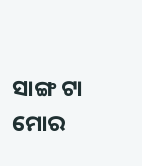ସାଙ୍ଗ ଟା ମୋର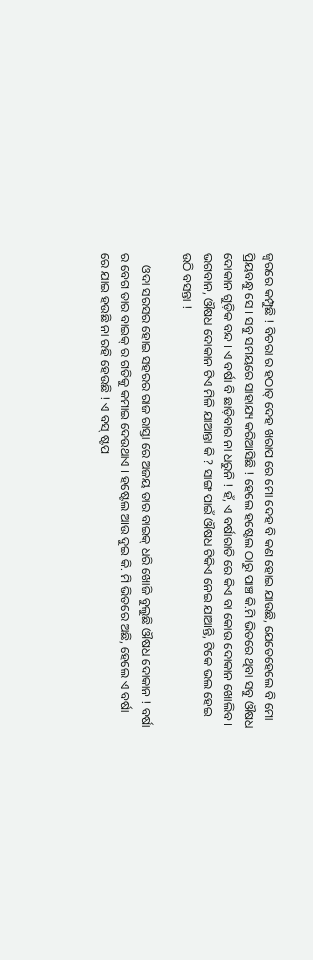ଜ୍ବରରେ କମ୍ପୁଛି ! ବିଚରା ର ହଠାତ୍ ଦେହ ଖରାପ ରେ ମୋ ଦେହ ବି କଣ ହୋଇ ଯାଉଛି, ଯେତେହେଲେ ବି ମୋ ପ୍ରିୟବନ୍ଧୁ ସେ । ସବୁ ସମୟରେ ସାହାଯ୍ୟ କରିଆସିଛି ! ହେଲେ ହଷ୍ଟେଲ ଠାରୁ ପାଞ୍ଚ କି.ମି ଭିତରେ ଥିବା ସବୁ ଔଷଧ ଦୋକାନ ଗୁଡ଼ିକ ବନ୍ଦ । ଏ ବର୍ଷା ବି ଛାଡ଼ିବାର ନା ଧରୁନି ! ହଁ, ଏ ବର୍ଷାରାତି ରେ କିଏ ବା କୋଉ ଦୋକାନ ଖୋଲିବ । ଭଗବାନ, ଔଷଧ ଦୋକାନ ଟିଏ ମିଳି ଯାଆନ୍ତା କି ? ସାଙ୍ଗ ପାଇଁ ଔଷଧ ଟିକିଏ ନେଇ ଯାଆନ୍ତି, ଟିକେ ଭଲ ହେଇ ଉଠି ବସନ୍ତା !

    ଓଦା ସରସର ହୋଇ ସହରର ରାଜ ରାସ୍ତା ରେ ଅଜୟ ତାର ବାଇକ୍ ଧରି ଖୋଜି ବୁଲୁଛି ଔଷଧ ଦୋକାନ ! ବର୍ଷା ର ବେଗ ତାର ବାଇକ୍ ର ଗତିକୁ କମାଇ ଦେଉଥାଏ । ହଷ୍ଟେଲ ଆଉ ଦୁଇ କି. ମି ଭିତରେ ଅଛି, ହେଲେ ଏ ବର୍ଷା ରେ ଯାଇ ହଉଛି ନା ରହି ହେଉଛି ! ଏ ବସ୍ ଷ୍ଟପ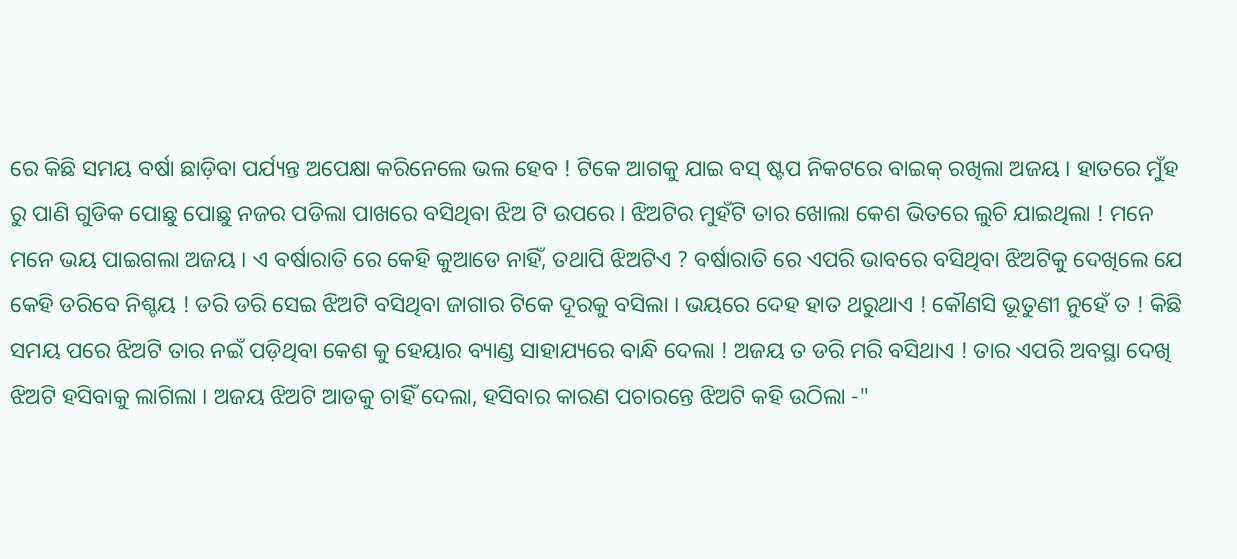ରେ କିଛି ସମୟ ବର୍ଷା ଛାଡ଼ିବା ପର୍ଯ୍ୟନ୍ତ ଅପେକ୍ଷା କରିନେଲେ ଭଲ ହେବ ! ଟିକେ ଆଗକୁ ଯାଇ ବସ୍ ଷ୍ଟପ ନିକଟରେ ବାଇକ୍ ରଖିଲା ଅଜୟ । ହାତରେ ମୁଁହ ରୁ ପାଣି ଗୁଡିକ ପୋଛୁ ପୋଛୁ ନଜର ପଡିଲା ପାଖରେ ବସିଥିବା ଝିଅ ଟି ଉପରେ । ଝିଅଟିର ମୁହଁଟି ତାର ଖୋଲା କେଶ ଭିତରେ ଲୁଚି ଯାଇଥିଲା ! ମନେ ମନେ ଭୟ ପାଇଗଲା ଅଜୟ । ଏ ବର୍ଷାରାତି ରେ କେହି କୁଆଡେ ନାହିଁ, ତଥାପି ଝିଅଟିଏ ? ବର୍ଷାରାତି ରେ ଏପରି ଭାବରେ ବସିଥିବା ଝିଅଟିକୁ ଦେଖିଲେ ଯେ କେହି ଡରିବେ ନିଶ୍ଚୟ ! ଡରି ଡରି ସେଇ ଝିଅଟି ବସିଥିବା ଜାଗାର ଟିକେ ଦୂରକୁ ବସିଲା । ଭୟରେ ଦେହ ହାତ ଥରୁଥାଏ ! କୌଣସି ଭୂତୁଣୀ ନୁହେଁ ତ ! କିଛି ସମୟ ପରେ ଝିଅଟି ତାର ନଇଁ ପଡ଼ିଥିବା କେଶ କୁ ହେୟାର ବ୍ୟାଣ୍ଡ ସାହାଯ୍ୟରେ ବାନ୍ଧି ଦେଲା ! ଅଜୟ ତ ଡରି ମରି ବସିଥାଏ ! ତାର ଏପରି ଅବସ୍ଥା ଦେଖି ଝିଅଟି ହସିବାକୁ ଲାଗିଲା । ଅଜୟ ଝିଅଟି ଆଡକୁ ଚାହିଁ ଦେଲା, ହସିବାର କାରଣ ପଚାରନ୍ତେ ଝିଅଟି କହି ଉଠିଲା -"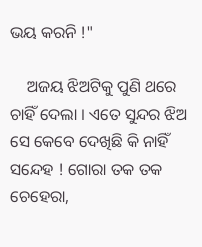ଭୟ କରନି !"

    ଅଜୟ ଝିଅଟିକୁ ପୁଣି ଥରେ ଚାହିଁ ଦେଲା । ଏତେ ସୁନ୍ଦର ଝିଅ ସେ କେବେ ଦେଖିଛି କି ନାହିଁ ସନ୍ଦେହ ! ଗୋରା ତକ ତକ ଚେହେରା,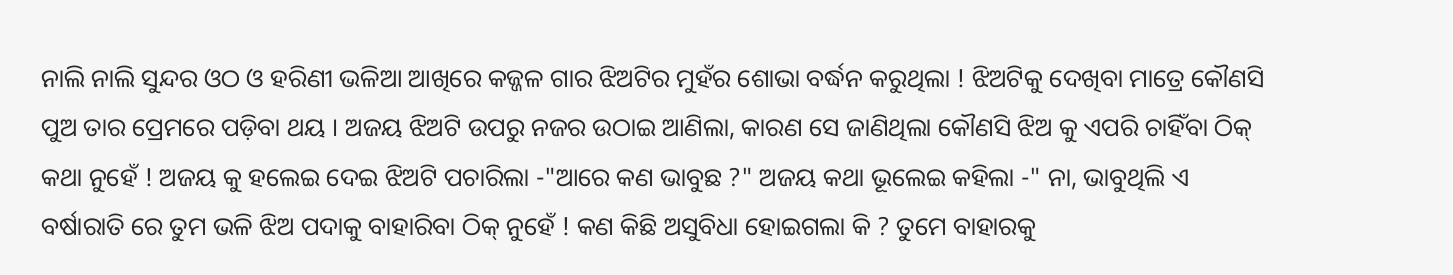ନାଲି ନାଲି ସୁନ୍ଦର ଓଠ ଓ ହରିଣୀ ଭଳିଆ ଆଖିରେ କଜ୍ଜଳ ଗାର ଝିଅଟିର ମୁହଁର ଶୋଭା ବର୍ଦ୍ଧନ କରୁଥିଲା ! ଝିଅଟିକୁ ଦେଖିବା ମାତ୍ରେ କୌଣସି ପୁଅ ତାର ପ୍ରେମରେ ପଡ଼ିବା ଥୟ । ଅଜୟ ଝିଅଟି ଉପରୁ ନଜର ଉଠାଇ ଆଣିଲା, କାରଣ ସେ ଜାଣିଥିଲା କୌଣସି ଝିଅ କୁ ଏପରି ଚାହିଁବା ଠିକ୍ କଥା ନୁହେଁ ! ଅଜୟ କୁ ହଲେଇ ଦେଇ ଝିଅଟି ପଚାରିଲା -"ଆରେ କଣ ଭାବୁଛ ?" ଅଜୟ କଥା ଭୂଲେଇ କହିଲା -" ନା, ଭାବୁଥିଲି ଏ ବର୍ଷାରାତି ରେ ତୁମ ଭଳି ଝିଅ ପଦାକୁ ବାହାରିବା ଠିକ୍ ନୁହେଁ ! କଣ କିଛି ଅସୁବିଧା ହୋଇଗଲା କି ? ତୁମେ ବାହାରକୁ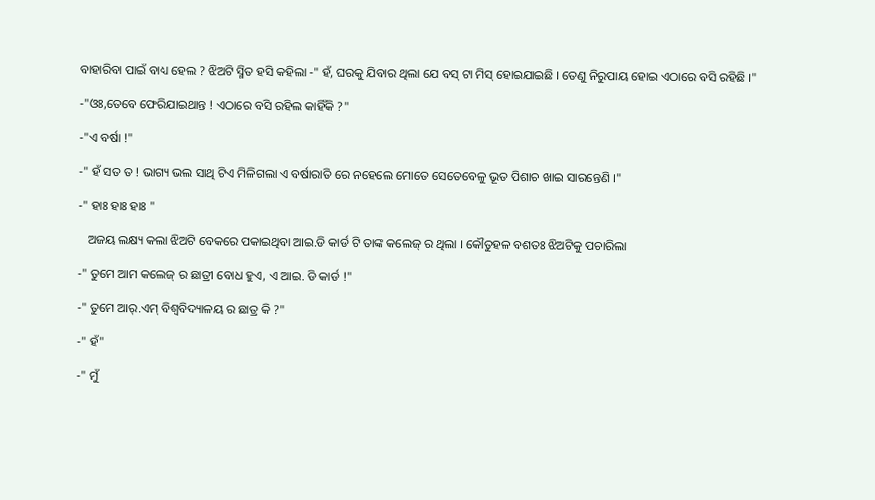ବାହାରିବା ପାଇଁ ବାଧ୍ୟ ହେଲ ? ଝିଅଟି ସ୍ମିତ ହସି କହିଲା -" ହଁ, ଘରକୁ ଯିବାର ଥିଲା ଯେ ବସ୍ ଟା ମିସ୍ ହୋଇଯାଇଛି । ତେଣୁ ନିରୁପାୟ ହୋଇ ଏଠାରେ ବସି ରହିଛି ।"

-"ଓଃ,ତେବେ ଫେରିଯାଇଥାନ୍ତ ! ଏଠାରେ ବସି ରହିଲ କାହିଁକି ?"

-"ଏ ବର୍ଷା !"

-" ହଁ ସତ ତ ! ଭାଗ୍ୟ ଭଲ ସାଥି ଟିଏ ମିଳିଗଲା ଏ ବର୍ଷାରାତି ରେ ନହେଲେ ମୋତେ ସେତେବେଳୁ ଭୂତ ପିଶାଚ ଖାଇ ସାରନ୍ତେଣି ।"

-" ହାଃ ହାଃ ହାଃ "

   ଅଜୟ ଲକ୍ଷ୍ୟ କଲା ଝିଅଟି ବେକରେ ପକାଇଥିବା ଆଇ.ଡି କାର୍ଡ ଟି ତାଙ୍କ କଲେଜ୍ ର ଥିଲା । କୌତୁହଳ ବଶତଃ ଝିଅଟିକୁ ପଚାରିଲା

-" ତୁମେ ଆମ କଲେଜ୍ ର ଛାତ୍ରୀ ବୋଧ ହୁଏ, ଏ ଆଇ. ଡି କାର୍ଡ !"

-" ତୁମେ ଆର୍.ଏମ୍ ବିଶ୍ଵବିଦ୍ୟାଳୟ ର ଛାତ୍ର କି ?"

-" ହଁ"

-" ମୁଁ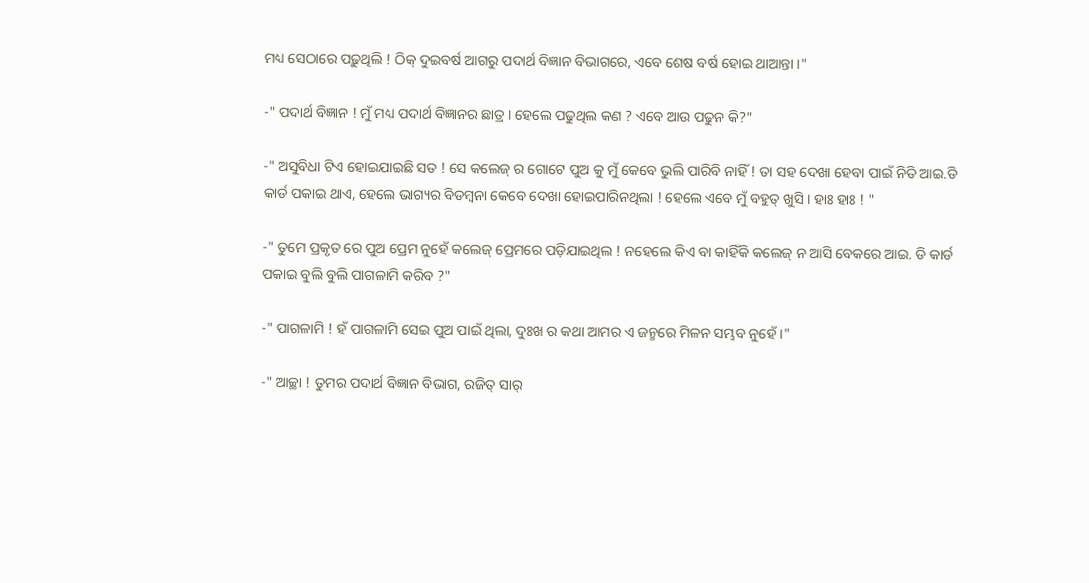ମଧ୍ୟ ସେଠାରେ ପଢ଼ୁଥିଲି ! ଠିକ୍ ଦୁଇବର୍ଷ ଆଗରୁ ପଦାର୍ଥ ବିଜ୍ଞାନ ବିଭାଗରେ, ଏବେ ଶେଷ ବର୍ଷ ହୋଇ ଥାଆନ୍ତା ।"

-" ପଦାର୍ଥ ବିଜ୍ଞାନ ! ମୁଁ ମଧ୍ୟ ପଦାର୍ଥ ବିଜ୍ଞାନର ଛାତ୍ର । ହେଲେ ପଢୁଥିଲ କଣ ? ଏବେ ଆଉ ପଢୁନ କି?"

-" ଅସୁବିଧା ଟିଏ ହୋଇଯାଇଛି ସତ ! ସେ କଲେଜ୍ ର ଗୋଟେ ପୁଅ କୁ ମୁଁ କେବେ ଭୁଲି ପାରିବି ନାହିଁ ! ତା ସହ ଦେଖା ହେବା ପାଇଁ ନିତି ଆଇ.ଡି କାର୍ଡ ପକାଇ ଥାଏ, ହେଲେ ଭାଗ୍ୟର ବିଡମ୍ବନା କେବେ ଦେଖା ହୋଇପାରିନଥିଲା ! ହେଲେ ଏବେ ମୁଁ ବହୁତ୍ ଖୁସି । ହାଃ ହାଃ ! "

-" ତୁମେ ପ୍ରକୃତ ରେ ପୁଅ ପ୍ରେମ ନୁହେଁ କଲେଜ୍ ପ୍ରେମରେ ପଡ଼ିଯାଇଥିଲ ! ନହେଲେ କିଏ ବା କାହିଁକି କଲେଜ୍ ନ ଆସି ବେକରେ ଆଇ. ଡି କାର୍ଡ ପକାଇ ବୁଲି ବୁଲି ପାଗଳାମି କରିବ ?"

-" ପାଗଳାମି ! ହଁ ପାଗଳାମି ସେଇ ପୁଅ ପାଇଁ ଥିଲା, ଦୁଃଖ ର କଥା ଆମର ଏ ଜନ୍ମରେ ମିଳନ ସମ୍ଭବ ନୁହେଁ ।"

-" ଆଚ୍ଛା ! ତୁମର ପଦାର୍ଥ ବିଜ୍ଞାନ ବିଭାଗ, ରଜିତ୍ ସାର୍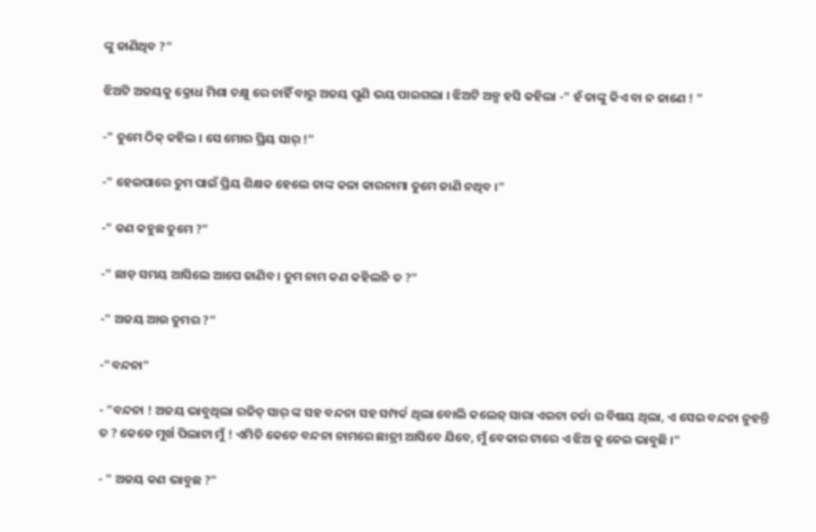ଙ୍କୁ ଜାଣିଥିବ ?"

ଝିଅଟି ଅଜୟକୁ କ୍ରୋଧ ମିଶା ଚକ୍ଷୁ ରେ ଚାହିଁ ବାରୁ ଅଜୟ ପୁଣି ଭୟ ପାଇଗଲା । ଝିଅଟି ଅଳ୍ପ ହସି କହିଲା -" ହଁ ତାଙ୍କୁ କିଏ ବା ନ ଜାଣେ ! "

-" ତୁମେ ଠିକ୍ କହିଲ । ସେ ମୋର ପ୍ରିୟ ସାର୍ !"

-" ହେଇପାରେ ତୁମ ପାଇଁ ପ୍ରିୟ ଶିକ୍ଷକ ହେଲେ ତାଙ୍କ କଳା କାରନାମା ତୁମେ ଜାଣି ନଥିବ ।"

-" କଣ କହୁଛ ତୁମେ ?"

-" ଛାଡ଼ ସମୟ ଆସିଲେ ଆପେ ଜାଣିବ । ତୁମ ନାମ କଣ କହିଲନି ତ ?"

-" ଅଜୟ ଆଉ ତୁମର ?"

-"ବନ୍ଦନା"

- "ବନ୍ଦନା ! ଅଜୟ ଭାବୁଥିଲା ରଜିତ୍ ସାର୍ ଙ୍କ ସହ ବନ୍ଦନା ସହ ସମ୍ପର୍କ ଥିଲା ବୋଲି କଲେଜ୍ ସାରା ଏଇଟା ଚର୍ଚ୍ଚା ର ବିଷୟ ଥିଲା, ଏ ସେଇ ବନ୍ଦନା ନୁହନ୍ତି ତ ? କେଡେ ମୁର୍ଖ ପିଲାଟା ମୁଁ ! ଏମିତି କେତେ ବନ୍ଦନା ନାମରେ ଛାତ୍ରୀ ଆସିବେ ଯିବେ, ମୁଁ ବେକାର ଟାରେ ଏ ଝିଅ କୁ ନେଇ ଭାବୁଛି ।"

- " ଅଜୟ କଣ ଭାବୁଛ ?"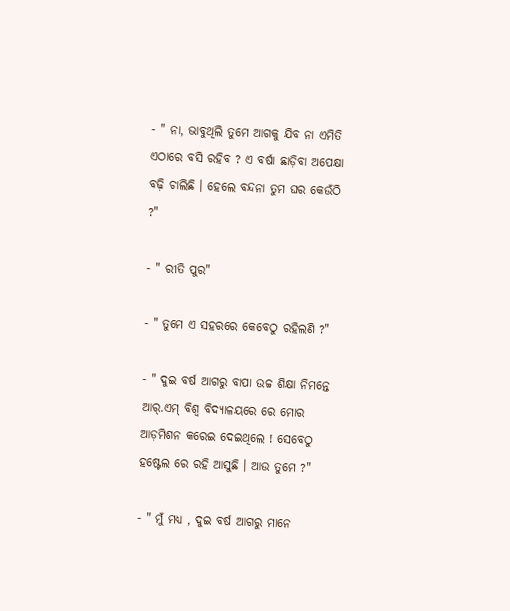- " ନା, ଭାବୁଥିଲି ତୁମେ ଆଗକୁ ଯିବ ନା ଏମିତି ଏଠାରେ ବସି ରହିବ ? ଏ ବର୍ଷା ଛାଡ଼ିବା ଅପେକ୍ଷା ବଢ଼ି ଚାଲିଛି । ହେଲେ ବନ୍ଦନା ତୁମ ଘର କେଉଁଠି ?"

- " ରୀତି ପୁର"

- " ତୁମେ ଏ ସହରରେ କେବେଠୁ ରହିଲଣି ?"

- " ଦୁଇ ବର୍ଷ ଆଗରୁ ବାପା ଉଚ୍ଚ ଶିକ୍ଷା ନିମନ୍ତେ ଆର୍.ଏମ୍ ବିଶ୍ଵ ବିଦ୍ୟାଳୟରେ ରେ ମୋର ଆଡ଼ମିଶନ କରେଇ ଦେଇଥିଲେ ! ସେବେଠୁ ହଷ୍ଟେଲ ରେ ରହି ଆସୁଛି । ଆଉ ତୁମେ ?"

- " ମୁଁ ମଧ୍ୟ , ଦୁଇ ବର୍ଷ ଆଗରୁ ମାନେ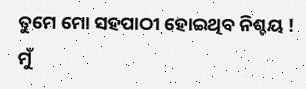ତୁମେ ମୋ ସହପାଠୀ ହୋଇଥିବ ନିଶ୍ଚୟ ! ମୁଁ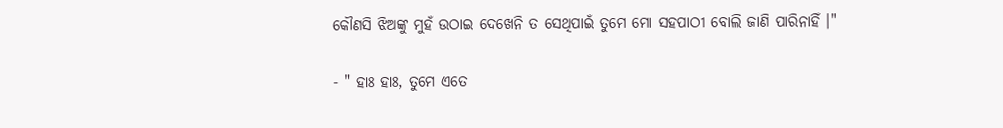କୌଣସି ଝିଅଙ୍କୁ ମୁହଁ ଉଠାଇ ଦେଖେନି ତ ସେଥିପାଇଁ ତୁମେ ମୋ ସହପାଠୀ ବୋଲି ଜାଣି ପାରିନାହିଁ ।"

- " ହାଃ ହାଃ, ତୁମେ ଏତେ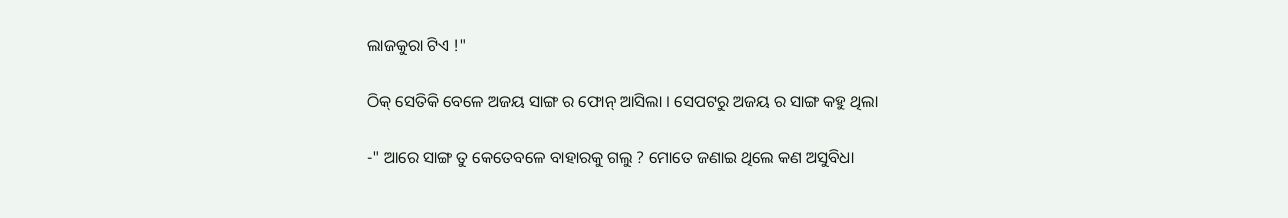ଲାଜକୁରା ଟିଏ !"

ଠିକ୍ ସେତିକି ବେଳେ ଅଜୟ ସାଙ୍ଗ ର ଫୋନ୍ ଆସିଲା । ସେପଟରୁ ଅଜୟ ର ସାଙ୍ଗ କହୁ ଥିଲା

-" ଆରେ ସାଙ୍ଗ ତୁ କେତେବଳେ ବାହାରକୁ ଗଲୁ ? ମୋତେ ଜଣାଇ ଥିଲେ କଣ ଅସୁବିଧା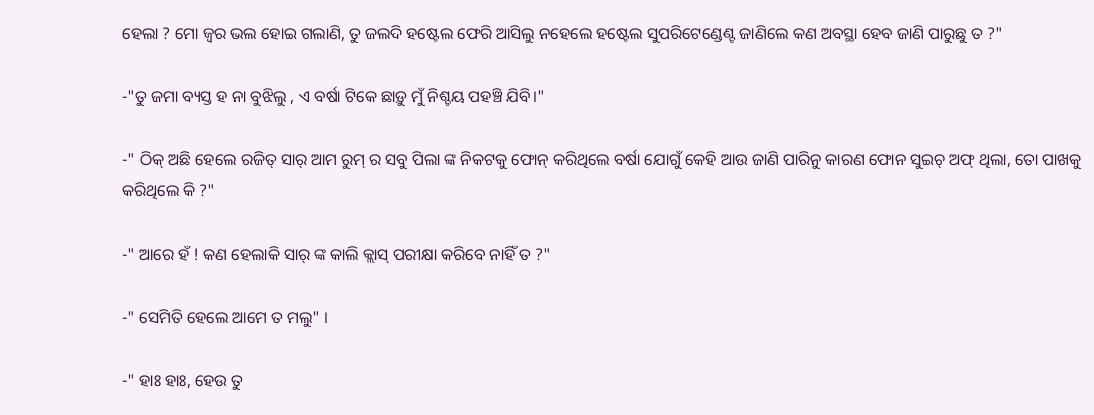ହେଲା ? ମୋ ଜ୍ୱର ଭଲ ହୋଇ ଗଲାଣି, ତୁ ଜଲଦି ହଷ୍ଟେଲ ଫେରି ଆସିଲୁ ନହେଲେ ହଷ୍ଟେଲ ସୁପରିଟେଣ୍ଡେଣ୍ଟ ଜାଣିଲେ କଣ ଅବସ୍ଥା ହେବ ଜାଣି ପାରୁଛୁ ତ ?"

-"ତୁ ଜମା ବ୍ୟସ୍ତ ହ ନା ବୁଝିଲୁ , ଏ ବର୍ଷା ଟିକେ ଛାଡ଼ୁ ମୁଁ ନିଶ୍ଚୟ ପହଞ୍ଚି ଯିବି।"

-" ଠିକ୍ ଅଛି ହେଲେ ରଜିତ୍ ସାର୍ ଆମ ରୁମ୍ ର ସବୁ ପିଲା ଙ୍କ ନିକଟକୁ ଫୋନ୍ କରିଥିଲେ ବର୍ଷା ଯୋଗୁଁ କେହି ଆଉ ଜାଣି ପାରିନୁ କାରଣ ଫୋନ ସୁଇଚ୍ ଅଫ୍ ଥିଲା, ତୋ ପାଖକୁ କରିଥିଲେ କି ?"

-" ଆରେ ହଁ ! କଣ ହେଲାକି ସାର୍ ଙ୍କ କାଲି କ୍ଲାସ୍ ପରୀକ୍ଷା କରିବେ ନାହିଁ ତ ?"

-" ସେମିତି ହେଲେ ଆମେ ତ ମଲୁ" ।

-" ହାଃ ହାଃ, ହେଉ ତୁ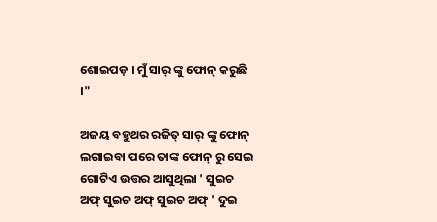ଶୋଇପଡ଼ । ମୁଁ ସାର୍ ଙ୍କୁ ଫୋନ୍ କରୁଛି ।"

ଅଜୟ ବହୁଥର ରଜିତ୍ ସାର୍ ଙ୍କୁ ଫୋନ୍ ଲଗାଇବା ପରେ ତାଙ୍କ ଫୋନ୍ ରୁ ସେଇ ଗୋଟିଏ ଉତ୍ତର ଆସୁଥିଲା ' ସୁଇଚ ଅଫ୍ ସୁଇଚ ଅଫ୍ ସୁଇଚ ଅଫ୍ ' ଦୁଇ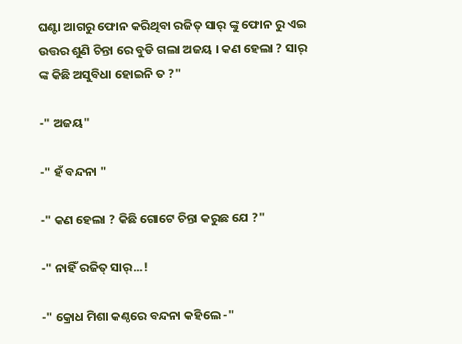ଘଣ୍ଟା ଆଗରୁ ଫୋନ କରିଥିବା ରଜିତ୍ ସାର୍ ଙ୍କୁ ଫୋନ ରୁ ଏଇ ଉତ୍ତର ଶୁଣି ଚିନ୍ତା ରେ ବୁଡି ଗଲା ଅଜୟ । କଣ ହେଲା ? ସାର୍ ଙ୍କ କିଛି ଅସୁବିଧା ହୋଇନି ତ ?"

-" ଅଜୟ"

-" ହଁ ବନ୍ଦନା "

-" କଣ ହେଲା ? କିଛି ଗୋଟେ ଚିନ୍ତା କରୁଛ ଯେ ?"

-" ନାହିଁ ରଜିତ୍ ସାର୍...!

-" କ୍ରୋଧ ମିଶା କଣ୍ଠରେ ବନ୍ଦନା କହିଲେ -"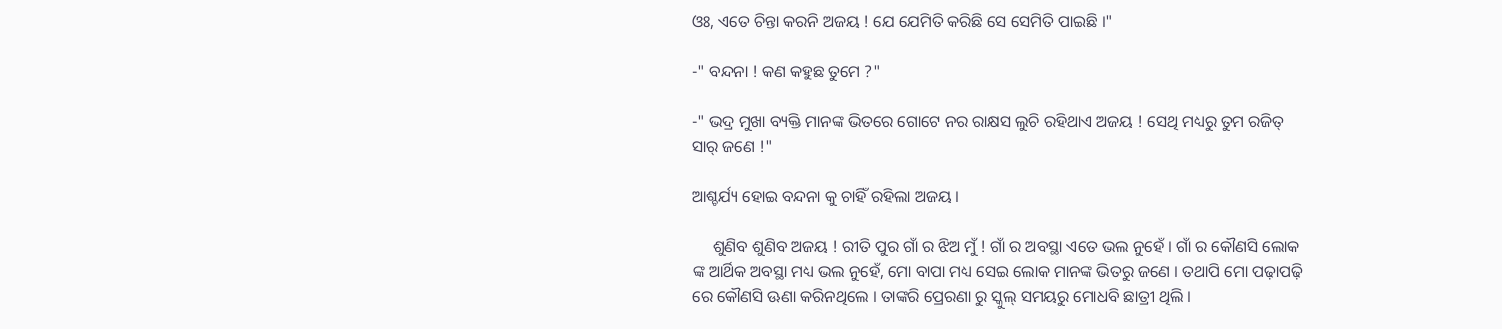ଓଃ, ଏତେ ଚିନ୍ତା କରନି ଅଜୟ ! ଯେ ଯେମିତି କରିଛି ସେ ସେମିତି ପାଇଛି ।"

-" ବନ୍ଦନା ! କଣ କହୁଛ ତୁମେ ?"

-" ଭଦ୍ର ମୁଖା ବ୍ୟକ୍ତି ମାନଙ୍କ ଭିତରେ ଗୋଟେ ନର ରାକ୍ଷସ ଲୁଚି ରହିଥାଏ ଅଜୟ ! ସେଥି ମଧ୍ୟରୁ ତୁମ ରଜିତ୍ ସାର୍ ଜଣେ !"

ଆଶ୍ଚର୍ଯ୍ୟ ହୋଇ ବନ୍ଦନା କୁ ଚାହିଁ ରହିଲା ଅଜୟ ।

     ଶୁଣିବ ଶୁଣିବ ଅଜୟ ! ରୀତି ପୁର ଗାଁ ର ଝିଅ ମୁଁ ! ଗାଁ ର ଅବସ୍ଥା ଏତେ ଭଲ ନୁହେଁ । ଗାଁ ର କୌଣସି ଲୋକ ଙ୍କ ଆର୍ଥିକ ଅବସ୍ଥା ମଧ୍ୟ ଭଲ ନୁହେଁ, ମୋ ବାପା ମଧ୍ୟ ସେଇ ଲୋକ ମାନଙ୍କ ଭିତରୁ ଜଣେ । ତଥାପି ମୋ ପଢ଼ାପଢ଼ି ରେ କୌଣସି ଊଣା କରିନଥିଲେ । ତାଙ୍କରି ପ୍ରେରଣା ରୁ ସ୍କୁଲ୍ ସମୟରୁ ମୋଧବି ଛାତ୍ରୀ ଥିଲି ।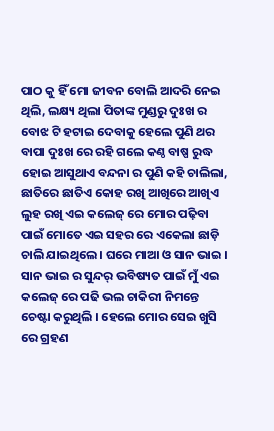ପାଠ କୁ ହିଁ ମୋ ଜୀବନ ବୋଲି ଆଦରି ନେଇ ଥିଲି, ଲକ୍ଷ୍ୟ ଥିଲା ପିତାଙ୍କ ମୁଣ୍ଡରୁ ଦୁଃଖ ର ବୋଝ ଟି ହଟାଇ ଦେବାକୁ ହେଲେ ପୁଣି ଥର ବାପା ଦୁଃଖ ରେ ରହି ଗଲେ କଣ୍ଠ ବାଷ୍ପ ରୁଦ୍ଧ ହୋଇ ଆସୁଥାଏ ବନ୍ଦନା ର ପୁଣି କହି ଚାଲିଲା, ଛାତିରେ ଛାତିଏ କୋହ ରଖି ଆଖିରେ ଆଖିଏ ଲୁହ ରଖି ଏଇ କଲେଜ୍ ରେ ମୋର ପଢ଼ିବା ପାଇଁ ମୋତେ ଏଇ ସହର ରେ ଏକେଲା ଛାଡ଼ି ଚାଲି ଯାଇଥିଲେ । ଘରେ ମାଆ ଓ ସାନ ଭାଇ । ସାନ ଭାଇ ର ସୁନ୍ଦର୍ ଭବିଷ୍ୟତ ପାଇଁ ମୁଁ ଏଇ କଲେଜ୍ ରେ ପଢି ଭଲ ଚାକିରୀ ନିମନ୍ତେ ଚେଷ୍ଟା କରୁଥିଲି । ହେଲେ ମୋର ସେଇ ଖୁସି ରେ ଗ୍ରହଣ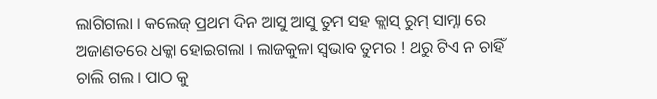ଲାଗିଗଲା । କଲେଜ୍ ପ୍ରଥମ ଦିନ ଆସୁ ଆସୁ ତୁମ ସହ କ୍ଲାସ୍ ରୁମ୍ ସାମ୍ନା ରେ ଅଜାଣତରେ ଧକ୍କା ହୋଇଗଲା । ଲାଜକୁଳା ସ୍ଵଭାବ ତୁମର ! ଥରୁ ଟିଏ ନ ଚାହିଁ ଚାଲି ଗଲ । ପାଠ କୁ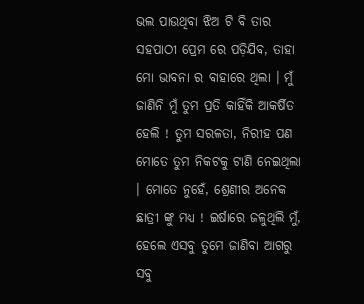ଭଲ ପାଉଥିବା ଝିଅ ଟି ବି ତାର ସହପାଠୀ ପ୍ରେମ ରେ ପଡ଼ିଯିବ, ତାହା ମୋ ଭାବନା ର ବାହାରେ ଥିଲା । ମୁଁ ଜାଣିନି ମୁଁ ତୁମ ପ୍ରତି କାହିଁକି ଆକର୍ଷିତ ହେଲି ! ତୁମ ସରଳତା, ନିରୀହ ପଣ ମୋତେ ତୁମ ନିକଟକୁ ଟାଣି ନେଇଥିଲା । ମୋତେ ନୁହେଁ, ଶ୍ରେଣୀର ଅନେକ ଛାତ୍ରୀ ଙ୍କୁ ମଧ୍ୟ ! ଇର୍ଷାରେ ଜଳୁଥିଲି ମୁଁ, ହେଲେ ଏସବୁ ତୁମେ ଜାଣିବା ଆଗରୁ ସବୁ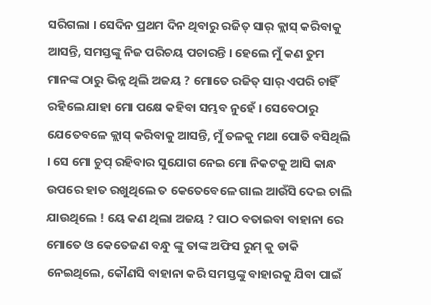ସରିଗଲା । ସେଦିନ ପ୍ରଥମ ଦିନ ଥିବାରୁ ରଜିତ୍ ସାର୍ କ୍ଲାସ୍ କରିବାକୁ ଆସନ୍ତି, ସମସ୍ତଙ୍କୁ ନିଜ ପରିଚୟ ପଚାରନ୍ତି । ହେଲେ ମୁଁ କଣ ତୁମ ମାନଙ୍କ ଠାରୁ ଭିନ୍ନ ଥିଲି ଅଜୟ ? ମୋତେ ରଜିତ୍ ସାର୍ ଏପରି ଚାହିଁ ରହିଲେ ଯାହା ମୋ ପକ୍ଷେ କହିବା ସମ୍ଭବ ନୁହେଁ । ସେବେଠାରୁ ଯେତେବଳେ କ୍ଲାସ୍ କରିବାକୁ ଆସନ୍ତି, ମୁଁ ତଳକୁ ମଥା ପୋତି ବସିଥିଲି । ସେ ମୋ ଚୁପ୍ ରହିବାର ସୁଯୋଗ ନେଇ ମୋ ନିକଟକୁ ଆସି କାନ୍ଧ ଉପରେ ହାତ ରଖୁଥିଲେ ‌ତ କେତେବେଳେ ଗାଲ ଆଉଁସି ଦେଇ ଚାଲି ଯାଉଥିଲେ ! ୟେ କଣ ଥିଲା ଅଜୟ ? ପାଠ ବତାଇବା ବାହାନା ରେ ମୋତେ ଓ କେତେଜଣ ବନ୍ଧୁ ଙ୍କୁ ତାଙ୍କ ଅଫିସ ରୁମ୍ କୁ ଡାକି ନେଇଥିଲେ, କୌଣସି ବାହାନା କରି ସମସ୍ତଙ୍କୁ ବାହାରକୁ ଯିବା ପାଇଁ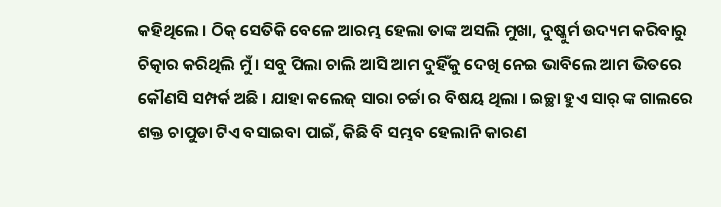କହିଥିଲେ । ଠିକ୍ ସେତିକି ବେଳେ ଆରମ୍ଭ ହେଲା ତାଙ୍କ ଅସଲି ମୁଖା, ଦୁଷ୍କୁର୍ମ ଉଦ୍ୟମ କରିବାରୁ ଚିତ୍କାର କରିଥିଲି ମୁଁ । ସବୁ ପିଲା ଚାଲି ଆସି ଆମ ଦୁହିଁକୁ ଦେଖି ନେଇ ଭାବିଲେ ଆମ ଭିତରେ କୌଣସି ସମ୍ପର୍କ ଅଛି । ଯାହା କଲେଜ୍ ସାରା ଚର୍ଚ୍ଚା ର ବିଷୟ ଥିଲା । ଇଚ୍ଛା ହୁଏ ସାର୍ ଙ୍କ ଗାଲରେ ଶକ୍ତ ଚାପୁଡା ଟିଏ ବସାଇବା ପାଇଁ, କିଛି ବି ସମ୍ଭବ ହେଲାନି କାରଣ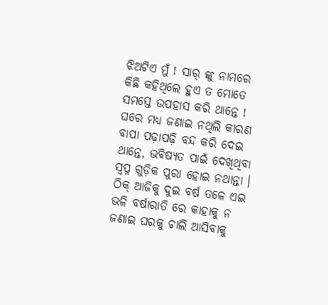ଝିଅଟିଏ ମୁଁ ! ସାର୍ ଙ୍କୁ ନାମରେ କିଛି କହିଥିଲେ ହୁଏ ତ ମୋତେ ସମସ୍ତେ ଉପହାସ କରି ଥାନ୍ତେ ! ଘରେ ମଧ୍ୟ ଜଣାଇ ନଥିଲି କାରଣ ବାପା ପଢ଼ାପଢ଼ି ବନ୍ଦ କରି ଦେଇ ଥାନ୍ତେ, ଭବିଷ୍ୟତ ପାଇଁ ଦେଖିଥିବା ସ୍ବପ୍ନ ଗୁଡ଼ିକ ପୁରା ହୋଇ ନଥାନ୍ତା । ଠିକ୍ ଆଜିକୁ ଦୁଇ ବର୍ଷ ତଳେ ଏଇ ଭଳି ବର୍ଷାରାତି ରେ କାହାକୁ ନ ଜଣାଇ ଘରକୁ ଚାଲି ଆସିବାକୁ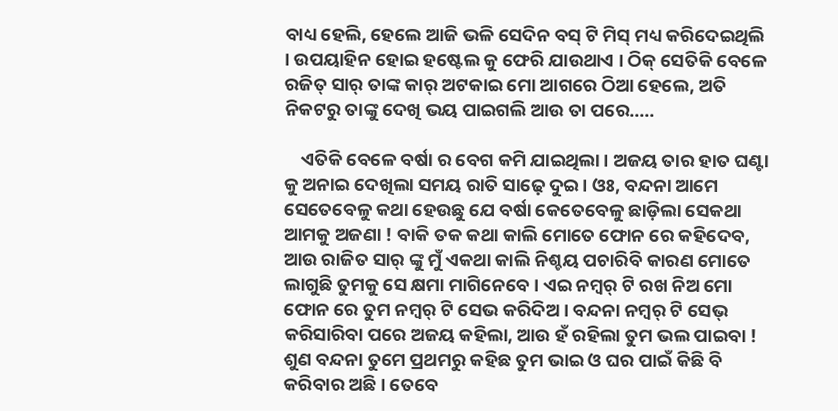ବାଧ୍ୟ ହେଲି, ହେଲେ ଆଜି ଭଳି ସେଦିନ ବସ୍ ଟି ମିସ୍ ମଧ୍ୟ କରିଦେଇଥିଲି । ଉପୟାହିନ ହୋଇ ହଷ୍ଟେଲ କୁ ଫେରି ଯାଉଥାଏ । ଠିକ୍ ସେତିକି ବେଳେ ରଜିତ୍ ସାର୍ ତାଙ୍କ କାର୍ ଅଟକାଇ ମୋ ଆଗରେ ଠିଆ ହେଲେ, ଅତି ନିକଟରୁ ତାଙ୍କୁ ଦେଖି ଭୟ ପାଇଗଲି ଆଉ ତା ପରେ.....

    ଏତିକି ବେଳେ ବର୍ଷା ର ବେଗ କମି ଯାଇଥିଲା । ଅଜୟ ତାର ହାତ ଘଣ୍ଟା କୁ ଅନାଇ ଦେଖିଲା ସମୟ ରାତି ସାଢ଼େ ଦୁଇ । ଓଃ, ବନ୍ଦନା ଆମେ ସେତେବେଳୁ କଥା ହେଉଛୁ ଯେ ବର୍ଷା କେତେବେଳୁ ଛାଡ଼ିଲା ସେକଥା ଆମକୁ ଅଜଣା ! ବାକି ତକ କଥା କାଲି ମୋତେ ଫୋନ ରେ କହିଦେବ, ଆଉ ରାଜିତ ସାର୍ ଙ୍କୁ ମୁଁ ଏକଥା କାଲି ନିଶ୍ଚୟ ପଚାରିବି କାରଣ ମୋତେ ଲାଗୁଛି ତୁମକୁ ସେ କ୍ଷମା ମାଗିନେବେ । ଏଇ ନମ୍ୱର୍ ଟି ରଖ ନିଅ ମୋ ଫୋନ ରେ ତୁମ ନମ୍ୱର୍ ଟି ସେଭ କରିଦିଅ । ବନ୍ଦନା ନମ୍ୱର୍ ଟି ସେଭ୍ କରିସାରିବା ପରେ ଅଜୟ କହିଲା, ଆଉ ହଁ ରହିଲା ତୁମ ଭଲ ପାଇବା ! ଶୁଣ ବନ୍ଦନା ତୁମେ ପ୍ରଥମରୁ କହିଛ ତୁମ ଭାଇ ଓ ଘର ପାଇଁ କିଛି ବି କରିବାର ଅଛି । ତେବେ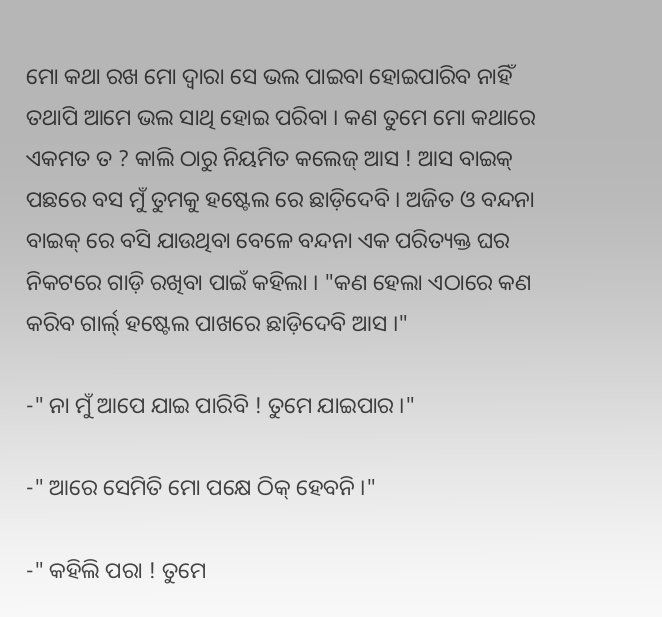ମୋ କଥା ରଖ ମୋ ଦ୍ଵାରା ସେ ଭଲ ପାଇବା ହୋଇପାରିବ ନାହିଁ ତଥାପି ଆମେ ଭଲ ସାଥି ହୋଇ ପରିବା । କଣ ତୁମେ ମୋ କଥାରେ ଏକମତ ତ ? କାଲି ଠାରୁ ନିୟମିତ କଲେଜ୍ ଆସ ! ଆସ ବାଇକ୍ ପଛରେ ବସ ମୁଁ ତୁମକୁ ହଷ୍ଟେଲ ରେ ଛାଡ଼ିଦେବି । ଅଜିତ ଓ ବନ୍ଦନା ବାଇକ୍ ରେ ବସି ଯାଉଥିବା ବେଳେ ବନ୍ଦନା ଏକ ପରିତ୍ୟକ୍ତ ଘର ନିକଟରେ ଗାଡ଼ି ରଖିବା ପାଇଁ କହିଲା । "କଣ ହେଲା ଏଠାରେ କଣ କରିବ ଗାର୍ଲ୍ ହଷ୍ଟେଲ ପାଖରେ ଛାଡ଼ିଦେବି ଆସ ।"

-" ନା ମୁଁ ଆପେ ଯାଇ ପାରିବି ! ତୁମେ ଯାଇପାର ।"

-" ଆରେ ସେମିତି ମୋ ପକ୍ଷେ ଠିକ୍ ହେବନି ।"

-" କହିଲି ପରା ! ତୁମେ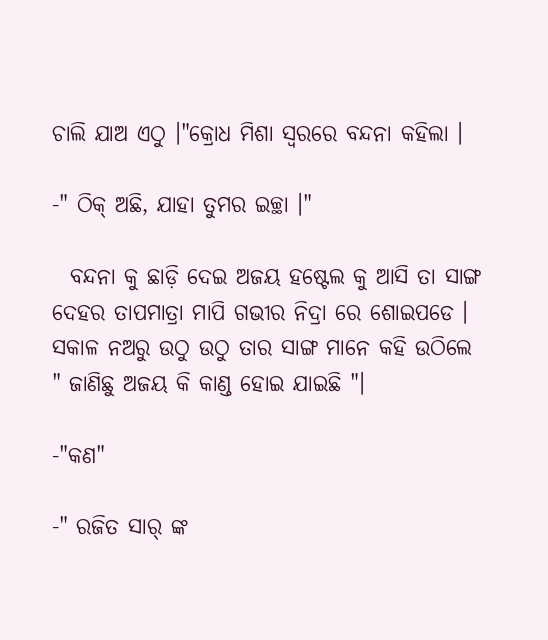ଚାଲି ଯାଅ ଏଠୁ ।"କ୍ରୋଧ ମିଶା ସ୍ଵରରେ ବନ୍ଦନା କହିଲା ।

-" ଠିକ୍ ଅଛି, ଯାହା ତୁମର ଇଚ୍ଛା ।"

  ବନ୍ଦନା କୁ ଛାଡ଼ି ଦେଇ ଅଜୟ ହଷ୍ଟେଲ କୁ ଆସି ତା ସାଙ୍ଗ ଦେହର ତାପମାତ୍ରା ମାପି ଗଭୀର ନିଦ୍ରା ରେ ଶୋଇପଡେ । ସକାଳ ନଅରୁ ଉଠୁ ଉଠୁ ତାର ସାଙ୍ଗ ମାନେ କହି ଉଠିଲେ " ଜାଣିଛୁ ଅଜୟ କି କାଣ୍ଡ ହୋଇ ଯାଇଛି "।

-"କଣ"

-" ରଜିତ ସାର୍ ଙ୍କ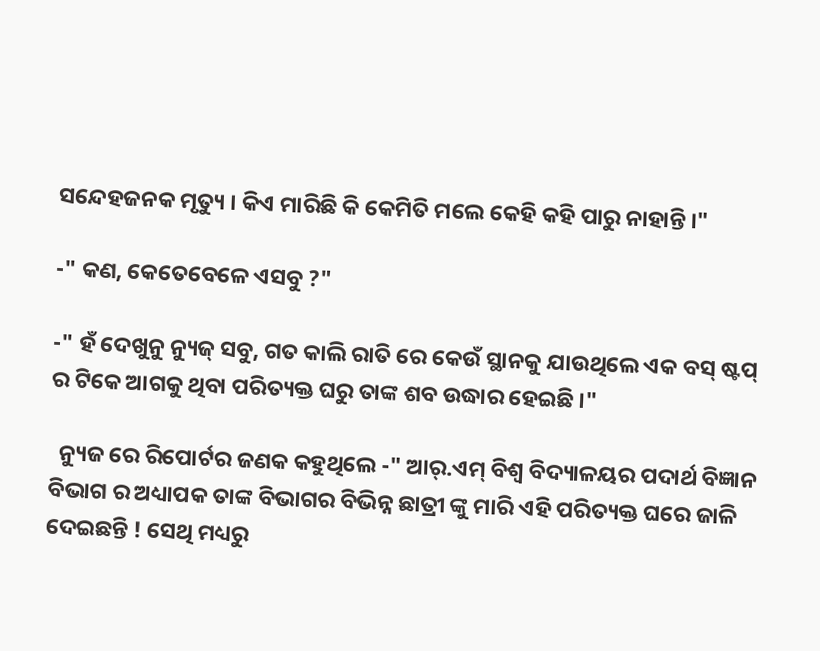ସନ୍ଦେହଜନକ ମୃତ୍ୟୁ । କିଏ ମାରିଛି କି କେମିତି ମଲେ କେହି କହି ପାରୁ ନାହାନ୍ତି ।"

-" କଣ, କେତେବେଳେ ଏସବୁ ?"

-" ହଁ ଦେଖୁନୁ ନ୍ୟୁଜ୍ ସବୁ, ଗତ କାଲି ରାତି ରେ କେଉଁ ସ୍ଥାନକୁ ଯାଉଥିଲେ ଏକ ବସ୍ ଷ୍ଟପ୍ ର ଟିକେ ଆଗକୁ ଥିବା ପରିତ୍ୟକ୍ତ ଘରୁ ତାଙ୍କ ଶବ ଉଦ୍ଧାର ହେଇଛି ।"

  ନ୍ୟୁଜ ରେ ରିପୋର୍ଟର ଜଣକ କହୁଥିଲେ -" ଆର୍.ଏମ୍ ବିଶ୍ଵ ବିଦ୍ୟାଳୟର ପଦାର୍ଥ ବିଜ୍ଞାନ ବିଭାଗ ର ଅଧ୍ୟାପକ ତାଙ୍କ ବିଭାଗର ବିଭିନ୍ନ ଛାତ୍ରୀ ଙ୍କୁ ମାରି ଏହି ପରିତ୍ୟକ୍ତ ଘରେ ଜାଳି ଦେଇଛନ୍ତି ! ସେଥି ମଧ୍ୟରୁ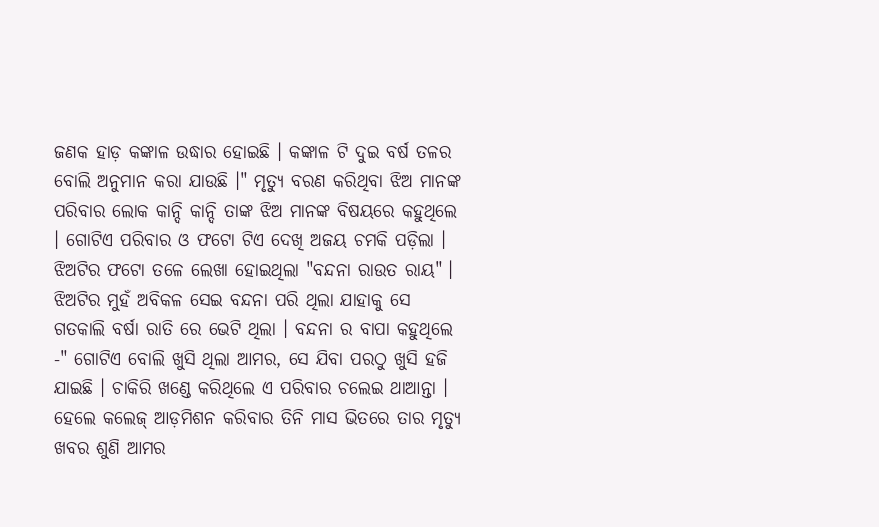ଜଣକ ହାଡ଼ କଙ୍କାଳ ଉଦ୍ଧାର ହୋଇଛି । କଙ୍କାଳ ଟି ଦୁଇ ବର୍ଷ ତଳର ବୋଲି ଅନୁମାନ କରା ଯାଉଛି ।" ମୃତ୍ୟୁ ବରଣ କରିଥିବା ଝିଅ ମାନଙ୍କ ପରିବାର ଲୋକ କାନ୍ଦି କାନ୍ଦି ତାଙ୍କ ଝିଅ ମାନଙ୍କ ବିଷୟରେ କହୁଥିଲେ । ଗୋଟିଏ ପରିବାର ଓ ଫଟୋ ଟିଏ ଦେଖି ଅଜୟ ଚମକି ପଡ଼ିଲା । ଝିଅଟିର ଫଟୋ ତଳେ ଲେଖା ହୋଇଥିଲା "ବନ୍ଦନା ରାଉତ ରାୟ" । ଝିଅଟିର ମୁହଁ ଅବିକଳ ସେଇ ବନ୍ଦନା ପରି ଥିଲା ଯାହାକୁ ସେ ଗତକାଲି ବର୍ଷା ରାତି ରେ ଭେଟି ଥିଲା । ବନ୍ଦନା ର ବାପା କହୁଥିଲେ -" ଗୋଟିଏ ବୋଲି ଖୁସି ଥିଲା ଆମର, ସେ ଯିବା ପରଠୁ ଖୁସି ହଜି ଯାଇଛି । ଚାକିରି ଖଣ୍ଡେ କରିଥିଲେ ଏ ପରିବାର ଚଲେଇ ଥାଆନ୍ତା । ହେଲେ କଲେଜ୍ ଆଡ଼ମିଶନ କରିବାର ତିନି ମାସ ଭିତରେ ତାର ମୃତ୍ୟୁ ଖବର ଶୁଣି ଆମର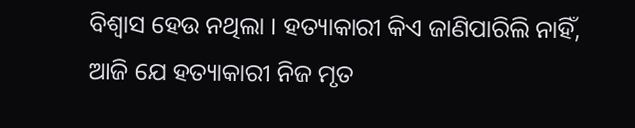ବିଶ୍ୱାସ ହେଉ ନଥିଲା । ହତ୍ୟାକାରୀ କିଏ ଜାଣିପାରିଲି ନାହିଁ, ଆଜି ଯେ ହତ୍ୟାକାରୀ ନିଜ ମୃତ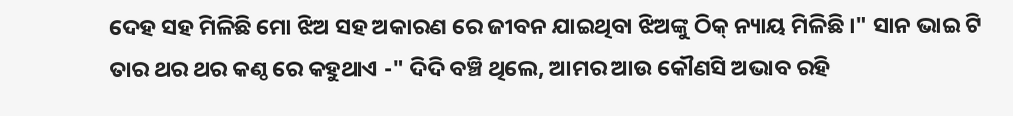ଦେହ ସହ ମିଳିଛି ମୋ ଝିଅ ସହ ଅକାରଣ ରେ ଜୀବନ ଯାଇଥିବା ଝିଅଙ୍କୁ ଠିକ୍ ନ୍ୟାୟ ମିଳିଛି ।" ସାନ ଭାଇ ଟି ତାର ଥର ଥର କଣ୍ଠ ରେ କହୁଥାଏ -" ଦିଦି ବଞ୍ଚି ଥିଲେ, ଆମର ଆଉ କୌଣସି ଅଭାବ ରହି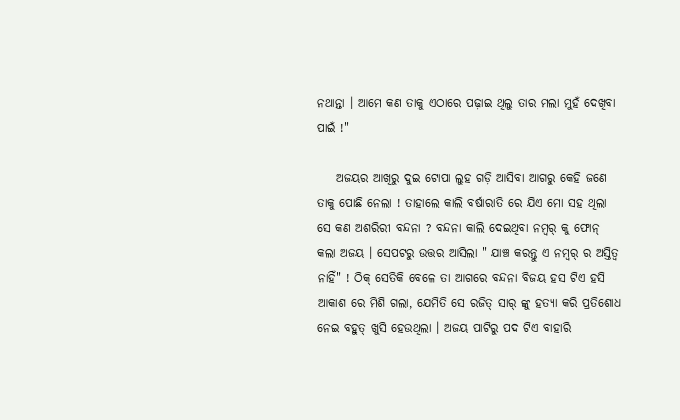ନଥାନ୍ତା । ଆମେ କଣ ତାକୁ ଏଠାରେ ପଢ଼ାଇ ଥିଲୁ ତାର ମଲା ମୁହଁ ଦେଖିବା ପାଇଁ !"

    ଅଜୟର ଆଖିରୁ ଦୁଇ ଟୋପା ଲୁହ ଗଡ଼ି ଆସିବା ଆଗରୁ କେହି ଜଣେ ତାକୁ ପୋଛି ନେଲା ! ତାହାଲେ କାଲି ବର୍ଷାରାତି ରେ ଯିଏ ମୋ ସହ ଥିଲା ସେ କଣ ଅଶରିରୀ ବନ୍ଦନା ? ବନ୍ଦନା କାଲି ଦେଇଥିବା ନମ୍ୱର୍ କୁ ଫୋନ୍ କଲା ଅଜୟ । ସେପଟରୁ ଉତ୍ତର ଆସିଲା " ଯାଞ୍ଚ କରନ୍ତୁ ଏ ନମ୍ୱର୍ ର ଅସ୍ତିତ୍ବ ନାହିଁ" ! ଠିକ୍ ସେତିକି ବେଳେ ତା ଆଗରେ ବନ୍ଦନା ବିଜୟ ହସ ଟିଏ ହସି ଆକାଶ ରେ ମିଶି ଗଲା, ଯେମିତି ସେ ରଜିତ୍ ସାର୍ ଙ୍କୁ ହତ୍ୟା କରି ପ୍ରତିଶୋଧ ନେଇ ବହୁତ୍ ଖୁସି ହେଉଥିଲା । ଅଜୟ ପାଟିରୁ ପଦ ଟିଏ ବାହାରି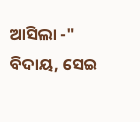ଆସିଲା -" ବିଦାୟ, ସେଇ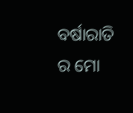ବର୍ଷାରାତି ର ମୋ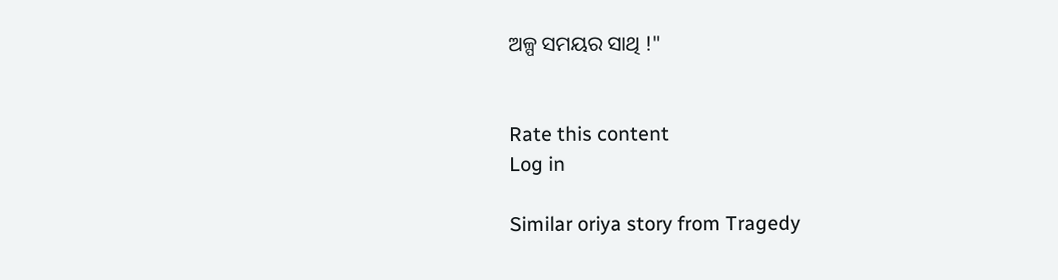ଅଳ୍ପ ସମୟର ସାଥି !"


Rate this content
Log in

Similar oriya story from Tragedy